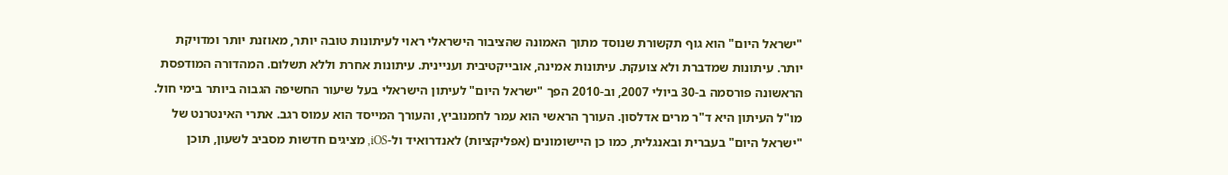"ישראל היום" הוא גוף תקשורת שנוסד מתוך האמונה שהציבור הישראלי ראוי לעיתונות טובה יותר, מאוזנת יותר ומדויקת יותר. עיתונות שמדברת ולא צועקת. עיתונות אמינה, אובייקטיבית ועניינית. עיתונות אחרת וללא תשלום. המהדורה המודפסת הראשונה פורסמה ב-30 ביולי 2007, וב-2010 הפך "ישראל היום" לעיתון הישראלי בעל שיעור החשיפה הגבוה ביותר בימי חול. מו"ל העיתון היא ד"ר מרים אדלסון. העורך הראשי הוא עמר לחמנוביץ, והעורך המייסד הוא עמוס רגב. אתרי האינטרנט של "ישראל היום" בעברית ובאנגלית, כמו כן היישומונים (אפליקציות) לאנדרואיד ול-iOS, מציגים חדשות מסביב לשעון, תוכן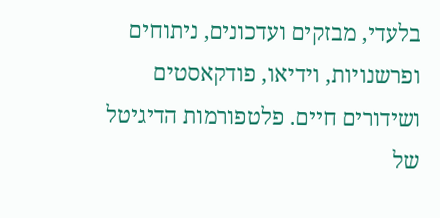בלעדי, מבזקים ועדכונים, ניתוחים ופרשנויות, וידיאו, פודקאסטים ושידורים חיים. פלטפורמות הדיגיטל של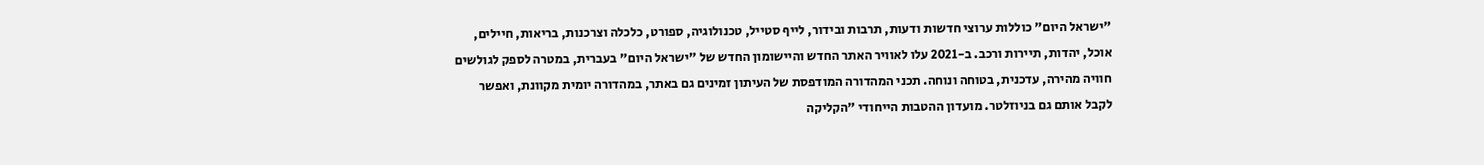"ישראל היום" כוללות ערוצי חדשות ודעות, תרבות ובידור, לייף סטייל, טכנולוגיה, ספורט, כלכלה וצרכנות, בריאות, חיילים, אוכל, יהדות, תיירות ורכב. ב-2021 עלו לאוויר האתר החדש והיישומון החדש של "ישראל היום" בעברית, במטרה לספק לגולשים חוויה מהירה, עדכנית, בטוחה ונוחה. תכני המהדורה המודפסת של העיתון זמינים גם באתר, במהדורה יומית מקוונת, ואפשר לקבל אותם גם בניוזלטר. מועדון ההטבות הייחודי "הקליקה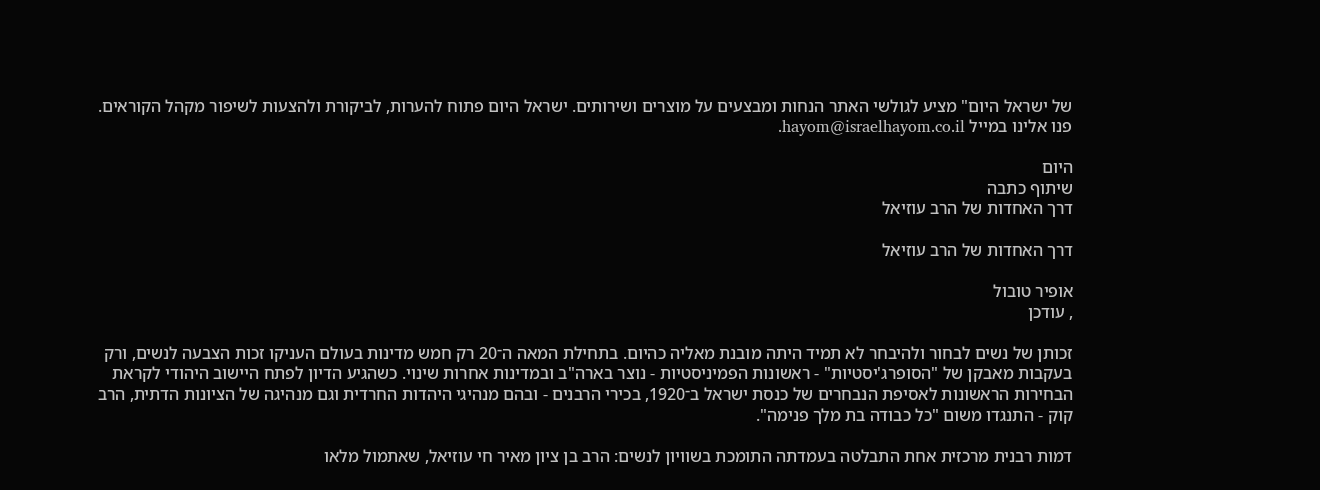של ישראל היום" מציע לגולשי האתר הנחות ומבצעים על מוצרים ושירותים. ישראל היום פתוח להערות, לביקורת ולהצעות לשיפור מקהל הקוראים. פנו אלינו במייל hayom@israelhayom.co.il.

היום
שיתוף כתבה
דרך האחדות של הרב עוזיאל

דרך האחדות של הרב עוזיאל

אופיר טובול
, עודכן

זכותן של נשים לבחור ולהיבחר לא תמיד היתה מובנת מאליה כהיום. בתחילת המאה ה־20 רק חמש מדינות בעולם העניקו זכות הצבעה לנשים, ורק בעקבות מאבקן של "הסופרג'יסטיות" - ראשונות הפמיניסטיות - נוצר בארה"ב ובמדינות אחרות שינוי. כשהגיע הדיון לפתח היישוב היהודי לקראת הבחירות הראשונות לאסיפת הנבחרים של כנסת ישראל ב־1920, בכירי הרבנים - ובהם מנהיגי היהדות החרדית וגם מנהיגה של הציונות הדתית, הרב קוק - התנגדו משום "כל כבודה בת מלך פנימה".

דמות רבנית מרכזית אחת התבלטה בעמדתה התומכת בשוויון לנשים: הרב בן ציון מאיר חי עוזיאל, שאתמול מלאו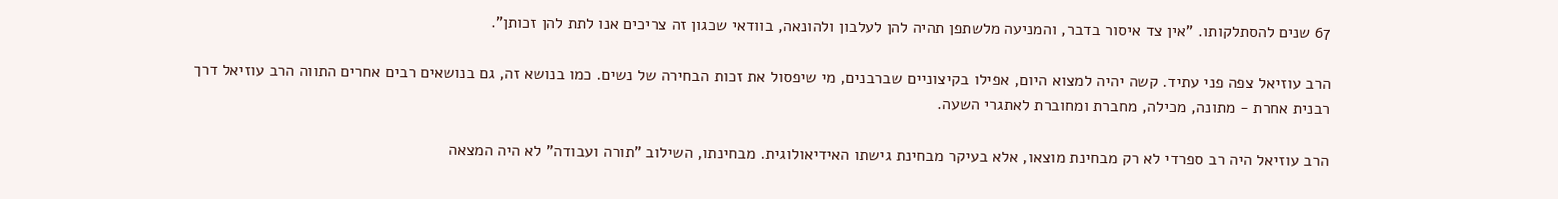67 שנים להסתלקותו. "אין צד איסור בדבר, והמניעה מלשתפן תהיה להן לעלבון ולהונאה, בוודאי שכגון זה צריכים אנו לתת להן זכותן".

הרב עוזיאל צפה פני עתיד. קשה יהיה למצוא היום, אפילו בקיצוניים שברבנים, מי שיפסול את זכות הבחירה של נשים. כמו בנושא זה, גם בנושאים רבים אחרים התווה הרב עוזיאל דרך רבנית אחרת - מתונה, מכילה, מחברת ומחוברת לאתגרי השעה.

הרב עוזיאל היה רב ספרדי לא רק מבחינת מוצאו, אלא בעיקר מבחינת גישתו האידיאולוגית. מבחינתו, השילוב "תורה ועבודה" לא היה המצאה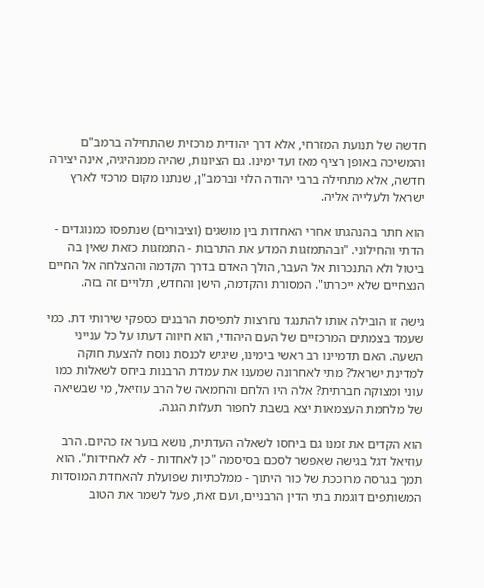חדשה של תנועת המזרחי, אלא דרך יהודית מרכזית שהתחילה ברמב"ם והמשיכה באופן רציף מאז ועד ימינו. גם הציונות, שהיה ממנהיגיה, אינה יצירה חדשה, אלא מתחילה ברבי יהודה הלוי וברמב"ן, שנתנו מקום מרכזי לארץ ישראל ולעלייה אליה.

הוא חתר בהנהגתו אחרי האחדות בין מושגים (וציבורים) שנתפסו כמנוגדים - הדתי והחילוני. "ובהתמזגות המדע את התרבות - התמזגות כזאת שאין בה ביטול ולא התנכרות אל העבר, הולך האדם בדרך הקדמה וההצלחה אל החיים הנצחיים שלא ייכרתו". המסורת והקדמה, הישן והחדש, תלויים זה בזה.

גישה זו הובילה אותו להתנגד נחרצות לתפיסת הרבנים כספקי שירותי דת. כמי שעמד בצמתים המרכזיים של העם היהודי, הוא חיווה דעתו על כל ענייני השעה. האם תדמיינו רב ראשי בימינו, שיגיש לכנסת נוסח להצעת חוקה למדינת ישראל? מתי לאחרונה שמענו את עמדת הרבנות ביחס לשאלות כמו עוני ומצוקה חברתית? אלה היו הלחם והחמאה של הרב עוזיאל, מי שבשיאה של מלחמת העצמאות יצא בשבת לחפור תעלות הגנה.

הוא הקדים את זמנו גם ביחסו לשאלה העדתית, נושא בוער אז כהיום. הרב עוזיאל דגל בגישה שאפשר לסכם בסיסמה "כן לאחדות - לא לאחידות". הוא תמך בגרסה מרוככת של כור היתוך - ממלכתיות שפועלת להאחדת המוסדות המשותפים דוגמת בתי הדין הרבניים, ועם זאת, פעל לשמר את הטוב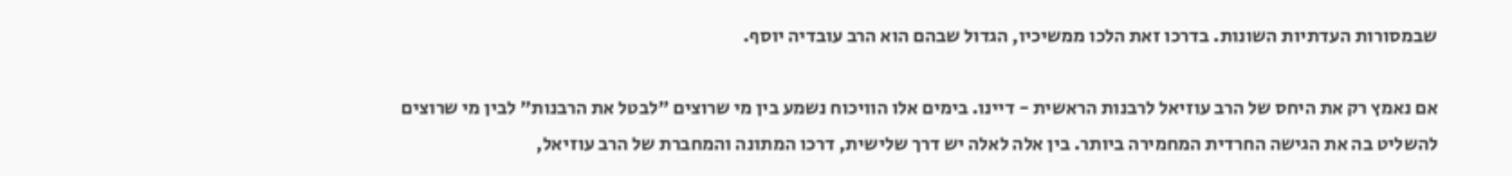שבמסורות העדתיות השונות. בדרכו זאת הלכו ממשיכיו, הגדול שבהם הוא הרב עובדיה יוסף.

אם נאמץ רק את היחס של הרב עוזיאל לרבנות הראשית - דיינו. בימים אלו הוויכוח נשמע בין מי שרוצים "לבטל את הרבנות" לבין מי שרוצים להשליט בה את הגישה החרדית המחמירה ביותר. בין אלה לאלה יש דרך שלישית, דרכו המתונה והמחברת של הרב עוזיאל,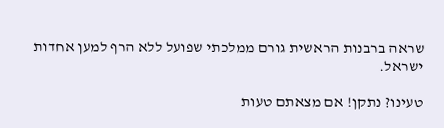שראה ברבנות הראשית גורם ממלכתי שפועל ללא הרף למען אחדות ישראל.

טעינו? נתקן! אם מצאתם טעות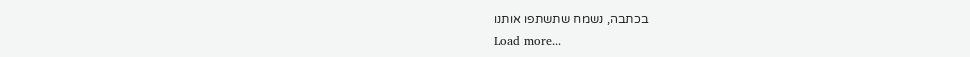בכתבה, נשמח שתשתפו אותנו
Load more...